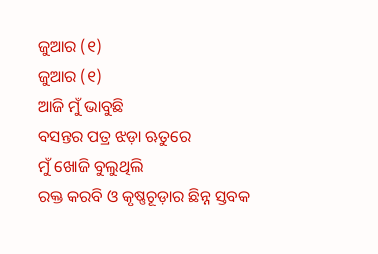ଜୁଆର (୧)
ଜୁଆର (୧)
ଆଜି ମୁଁ ଭାବୁଛି
ବସନ୍ତର ପତ୍ର ଝଡ଼ା ଋତୁରେ
ମୁଁ ଖୋଜି ବୁଲୁଥିଲି
ରକ୍ତ କରବି ଓ କୃଷ୍ଣଚୂଡ଼ାର ଛିନ୍ନ ସ୍ତବକ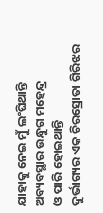ଯାହାକୁ ନେଇ ମୁଁ ଲଂଘିଥାନ୍ତି ଅବ୍ୟବସ୍ଥାର ଉନ୍ଧୁଗ ମହେନ୍ଦ୍ର
ଓ ପାରି ହୋଇଥାନ୍ତି
ଦୁର୍ଭାଗ୍ୟର ଏକ ଚିରସ୍ରୋତା ଗିରିଝର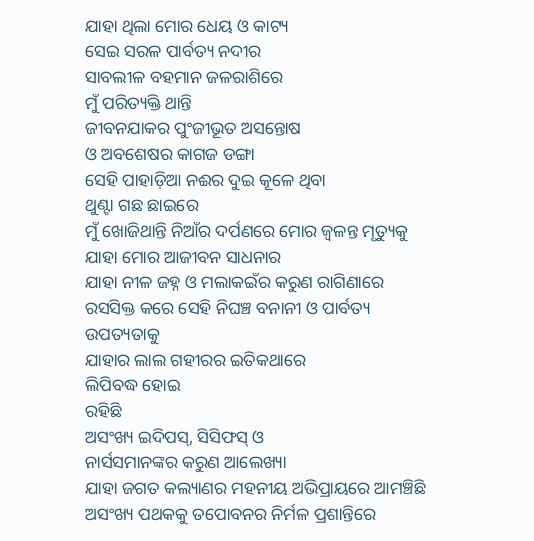ଯାହା ଥିଲା ମୋର ଧେୟ ଓ କାଟ୍ୟ
ସେଇ ସରଳ ପାର୍ବତ୍ୟ ନଦୀର
ସାବଲୀଳ ବହମାନ ଜଳରାଶିରେ
ମୁଁ ପରିତ୍ୟକ୍ତି ଥାନ୍ତି
ଜୀବନଯାକର ପୁଂଜୀଭୂତ ଅସନ୍ତୋଷ
ଓ ଅବଶେଷର କାଗଜ ଡଙ୍ଗା
ସେହି ପାହାଡ଼ିଆ ନଈର ଦୁଇ କୂଳେ ଥିବା
ଥୁଣ୍ଟା ଗଛ ଛାଇରେ
ମୁଁ ଖୋଜିଥାନ୍ତି ନିଆଁର ଦର୍ପଣରେ ମୋର ଜ୍ଵଳନ୍ତ ମୃତ୍ୟୁକୁ
ଯାହା ମୋର ଆଜୀବନ ସାଧନାର
ଯାହା ନୀଳ ଜହ୍ନ ଓ ମଲାକଇଁର କରୁଣ ରାଗିଣାରେ
ରସସିକ୍ତ କରେ ସେହି ନିଘଞ୍ଚ ବନାନୀ ଓ ପାର୍ବତ୍ୟ
ଉପତ୍ୟତାକୁ
ଯାହାର ଲାଲ ଗହୀରର ଇତିକଥାରେ
ଲିପିବଦ୍ଧ ହୋଇ
ରହିଛି
ଅସଂଖ୍ୟ ଇଦିପସ୍, ସିସିଫସ୍ ଓ
ନାର୍ସସମାନଙ୍କର କରୁଣ ଆଲେଖ୍ୟା
ଯାହା ଜଗତ କଲ୍ୟାଣର ମହନୀୟ ଅଭିପ୍ରାୟରେ ଆମଞ୍ଚିଛି
ଅସଂଖ୍ୟ ପଥକକୁ ତପୋବନର ନିର୍ମଳ ପ୍ରଶାନ୍ତିରେ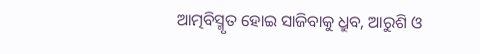ଆତ୍ମବିସ୍ମୃତ ହୋଇ ସାଜିବାକୁ ଧ୍ରୁବ, ଆରୁଶି ଓ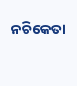ନଚିକେତା